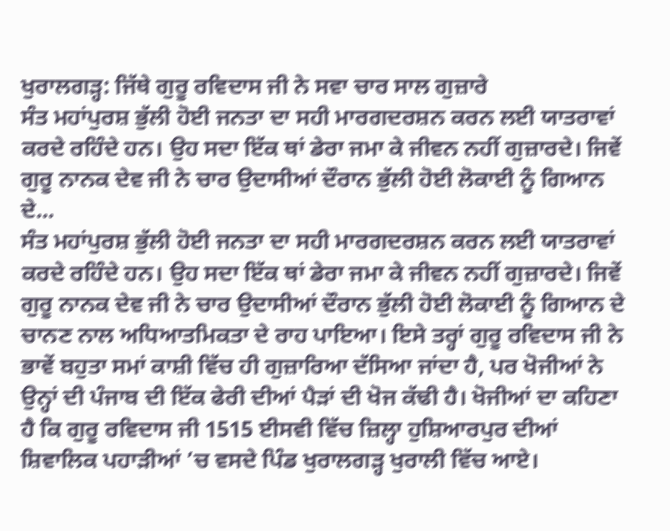ਖੁਰਾਲਗੜ੍ਹ: ਜਿੱਥੇ ਗੁਰੂ ਰਵਿਦਾਸ ਜੀ ਨੇ ਸਵਾ ਚਾਰ ਸਾਲ ਗੁਜ਼ਾਰੇ
ਸੰਤ ਮਹਾਂਪੁਰਸ਼ ਭੁੱਲੀ ਹੋਈ ਜਨਤਾ ਦਾ ਸਹੀ ਮਾਰਗਦਰਸ਼ਨ ਕਰਨ ਲਈ ਯਾਤਰਾਵਾਂ ਕਰਦੇ ਰਹਿੰਦੇ ਹਨ। ਉਹ ਸਦਾ ਇੱਕ ਥਾਂ ਡੇਰਾ ਜਮਾ ਕੇ ਜੀਵਨ ਨਹੀਂ ਗੁਜ਼ਾਰਦੇ। ਜਿਵੇਂ ਗੁਰੂ ਨਾਨਕ ਦੇਵ ਜੀ ਨੇ ਚਾਰ ਉਦਾਸੀਆਂ ਦੌਰਾਨ ਭੁੱਲੀ ਹੋਈ ਲੋਕਾਈ ਨੂੰ ਗਿਆਨ ਦੇ...
ਸੰਤ ਮਹਾਂਪੁਰਸ਼ ਭੁੱਲੀ ਹੋਈ ਜਨਤਾ ਦਾ ਸਹੀ ਮਾਰਗਦਰਸ਼ਨ ਕਰਨ ਲਈ ਯਾਤਰਾਵਾਂ ਕਰਦੇ ਰਹਿੰਦੇ ਹਨ। ਉਹ ਸਦਾ ਇੱਕ ਥਾਂ ਡੇਰਾ ਜਮਾ ਕੇ ਜੀਵਨ ਨਹੀਂ ਗੁਜ਼ਾਰਦੇ। ਜਿਵੇਂ ਗੁਰੂ ਨਾਨਕ ਦੇਵ ਜੀ ਨੇ ਚਾਰ ਉਦਾਸੀਆਂ ਦੌਰਾਨ ਭੁੱਲੀ ਹੋਈ ਲੋਕਾਈ ਨੂੰ ਗਿਆਨ ਦੇ ਚਾਨਣ ਨਾਲ ਅਧਿਆਤਮਿਕਤਾ ਦੇ ਰਾਹ ਪਾਇਆ। ਇਸੇ ਤਰ੍ਹਾਂ ਗੁਰੂ ਰਵਿਦਾਸ ਜੀ ਨੇ ਭਾਵੇਂ ਬਹੁਤਾ ਸਮਾਂ ਕਾਸ਼ੀ ਵਿੱਚ ਹੀ ਗੁਜ਼ਾਰਿਆ ਦੱਸਿਆ ਜਾਂਦਾ ਹੈ, ਪਰ ਖੋਜੀਆਂ ਨੇ ਉਨ੍ਹਾਂ ਦੀ ਪੰਜਾਬ ਦੀ ਇੱਕ ਫੇਰੀ ਦੀਆਂ ਪੈੜਾਂ ਦੀ ਖੋਜ ਕੱਢੀ ਹੈ। ਖੋਜੀਆਂ ਦਾ ਕਹਿਣਾ ਹੈ ਕਿ ਗੁਰੂ ਰਵਿਦਾਸ ਜੀ 1515 ਈਸਵੀ ਵਿੱਚ ਜ਼ਿਲ੍ਹਾ ਹੁਸ਼ਿਆਰਪੁਰ ਦੀਆਂ ਸ਼ਿਵਾਲਿਕ ਪਹਾੜੀਆਂ ’ਚ ਵਸਦੇ ਪਿੰਡ ਖੁਰਾਲਗੜ੍ਹ ਖੁਰਾਲੀ ਵਿੱਚ ਆਏ।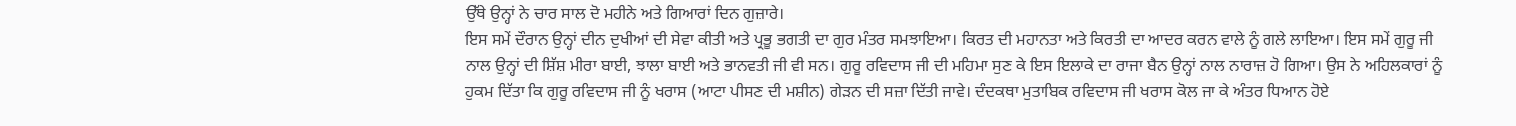ਉੱਥੇ ਉਨ੍ਹਾਂ ਨੇ ਚਾਰ ਸਾਲ ਦੋ ਮਹੀਨੇ ਅਤੇ ਗਿਆਰਾਂ ਦਿਨ ਗੁਜ਼ਾਰੇ।
ਇਸ ਸਮੇਂ ਦੌਰਾਨ ਉਨ੍ਹਾਂ ਦੀਨ ਦੁਖੀਆਂ ਦੀ ਸੇਵਾ ਕੀਤੀ ਅਤੇ ਪ੍ਰਭੂ ਭਗਤੀ ਦਾ ਗੁਰ ਮੰਤਰ ਸਮਝਾਇਆ। ਕਿਰਤ ਦੀ ਮਹਾਨਤਾ ਅਤੇ ਕਿਰਤੀ ਦਾ ਆਦਰ ਕਰਨ ਵਾਲੇ ਨੂੰ ਗਲੇ ਲਾਇਆ। ਇਸ ਸਮੇਂ ਗੁਰੂ ਜੀ ਨਾਲ ਉਨ੍ਹਾਂ ਦੀ ਸ਼ਿੱਸ਼ ਮੀਰਾ ਬਾਈ, ਝਾਲਾ ਬਾਈ ਅਤੇ ਭਾਨਵਤੀ ਜੀ ਵੀ ਸਨ। ਗੁਰੂ ਰਵਿਦਾਸ ਜੀ ਦੀ ਮਹਿਮਾ ਸੁਣ ਕੇ ਇਸ ਇਲਾਕੇ ਦਾ ਰਾਜਾ ਬੈਨ ਉਨ੍ਹਾਂ ਨਾਲ ਨਾਰਾਜ਼ ਹੋ ਗਿਆ। ਉਸ ਨੇ ਅਹਿਲਕਾਰਾਂ ਨੂੰ ਹੁਕਮ ਦਿੱਤਾ ਕਿ ਗੁਰੂ ਰਵਿਦਾਸ ਜੀ ਨੂੰ ਖਰਾਸ (ਆਟਾ ਪੀਸਣ ਦੀ ਮਸ਼ੀਨ) ਗੇੜਨ ਦੀ ਸਜ਼ਾ ਦਿੱਤੀ ਜਾਵੇ। ਦੰਦਕਥਾ ਮੁਤਾਬਿਕ ਰਵਿਦਾਸ ਜੀ ਖਰਾਸ ਕੋਲ ਜਾ ਕੇ ਅੰਤਰ ਧਿਆਨ ਹੋਏ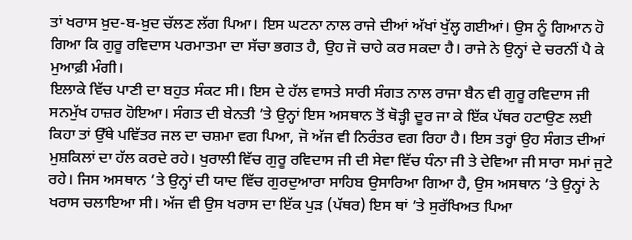ਤਾਂ ਖਰਾਸ ਖ਼ੁਦ-ਬ-ਖ਼ੁਦ ਚੱਲਣ ਲੱਗ ਪਿਆ। ਇਸ ਘਟਨਾ ਨਾਲ ਰਾਜੇ ਦੀਆਂ ਅੱਖਾਂ ਖੁੱਲ੍ਹ ਗਈਆਂ। ਉਸ ਨੂੰ ਗਿਆਨ ਹੋ ਗਿਆ ਕਿ ਗੁਰੂ ਰਵਿਦਾਸ ਪਰਮਾਤਮਾ ਦਾ ਸੱਚਾ ਭਗਤ ਹੈ, ਉਹ ਜੋ ਚਾਹੇ ਕਰ ਸਕਦਾ ਹੈ। ਰਾਜੇ ਨੇ ਉਨ੍ਹਾਂ ਦੇ ਚਰਨੀਂ ਪੈ ਕੇ ਮੁਆਫ਼ੀ ਮੰਗੀ।
ਇਲਾਕੇ ਵਿੱਚ ਪਾਣੀ ਦਾ ਬਹੁਤ ਸੰਕਟ ਸੀ। ਇਸ ਦੇ ਹੱਲ ਵਾਸਤੇ ਸਾਰੀ ਸੰਗਤ ਨਾਲ ਰਾਜਾ ਬੈਨ ਵੀ ਗੁਰੂ ਰਵਿਦਾਸ ਜੀ ਸਨਮੁੱਖ ਹਾਜ਼ਰ ਹੋਇਆ। ਸੰਗਤ ਦੀ ਬੇਨਤੀ ’ਤੇ ਉਨ੍ਹਾਂ ਇਸ ਅਸਥਾਨ ਤੋਂ ਥੋੜ੍ਹੀ ਦੂਰ ਜਾ ਕੇ ਇੱਕ ਪੱਥਰ ਹਟਾਉਣ ਲਈ ਕਿਹਾ ਤਾਂ ਉੱਥੇ ਪਵਿੱਤਰ ਜਲ ਦਾ ਚਸ਼ਮਾ ਵਗ ਪਿਆ, ਜੋ ਅੱਜ ਵੀ ਨਿਰੰਤਰ ਵਗ ਰਿਹਾ ਹੈ। ਇਸ ਤਰ੍ਹਾਂ ਉਹ ਸੰਗਤ ਦੀਆਂ ਮੁਸ਼ਕਿਲਾਂ ਦਾ ਹੱਲ ਕਰਦੇ ਰਹੇ। ਖੁਰਾਲੀ ਵਿੱਚ ਗੁਰੂ ਰਵਿਦਾਸ ਜੀ ਦੀ ਸੇਵਾ ਵਿੱਚ ਧੰਨਾ ਜੀ ਤੇ ਦੇਵਿਆ ਜੀ ਸਾਰਾ ਸਮਾਂ ਜੁਟੇ ਰਹੇ। ਜਿਸ ਅਸਥਾਨ ’ਤੇ ਉਨ੍ਹਾਂ ਦੀ ਯਾਦ ਵਿੱਚ ਗੁਰਦੁਆਰਾ ਸਾਹਿਬ ਉਸਾਰਿਆ ਗਿਆ ਹੈ, ਉਸ ਅਸਥਾਨ ’ਤੇ ਉਨ੍ਹਾਂ ਨੇ ਖਰਾਸ ਚਲਾਇਆ ਸੀ। ਅੱਜ ਵੀ ਉਸ ਖਰਾਸ ਦਾ ਇੱਕ ਪੁੜ (ਪੱਥਰ) ਇਸ ਥਾਂ ’ਤੇ ਸੁਰੱਖਿਅਤ ਪਿਆ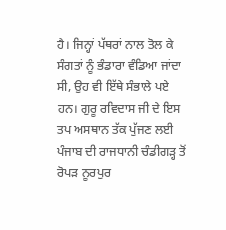ਹੈ। ਜਿਨ੍ਹਾਂ ਪੱਥਰਾਂ ਨਾਲ ਤੋਲ ਕੇ ਸੰਗਤਾਂ ਨੂੰ ਭੰਡਾਰਾ ਵੰਡਿਆ ਜਾਂਦਾ ਸੀ, ਉਹ ਵੀ ਇੱਥੇ ਸੰਭਾਲੇ ਪਏ ਹਨ। ਗੁਰੂ ਰਵਿਦਾਸ ਜੀ ਦੇ ਇਸ ਤਪ ਅਸਥਾਨ ਤੱਕ ਪੁੱਜਣ ਲਈ ਪੰਜਾਬ ਦੀ ਰਾਜਧਾਨੀ ਚੰਡੀਗੜ੍ਹ ਤੋਂ ਰੋਪੜ ਨੂਰਪੁਰ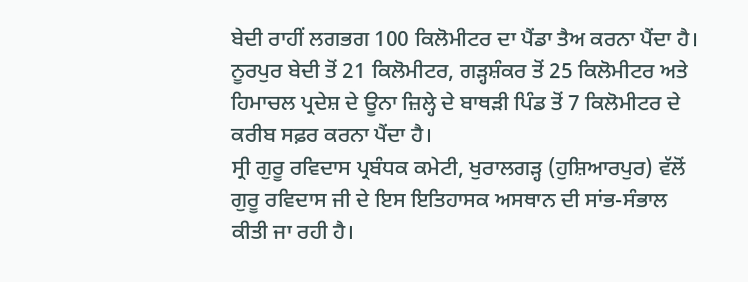ਬੇਦੀ ਰਾਹੀਂ ਲਗਭਗ 100 ਕਿਲੋਮੀਟਰ ਦਾ ਪੈਂਡਾ ਤੈਅ ਕਰਨਾ ਪੈਂਦਾ ਹੈ। ਨੂਰਪੁਰ ਬੇਦੀ ਤੋਂ 21 ਕਿਲੋਮੀਟਰ, ਗੜ੍ਹਸ਼ੰਕਰ ਤੋਂ 25 ਕਿਲੋਮੀਟਰ ਅਤੇ ਹਿਮਾਚਲ ਪ੍ਰਦੇਸ਼ ਦੇ ਊਨਾ ਜ਼ਿਲ੍ਹੇ ਦੇ ਬਾਥੜੀ ਪਿੰਡ ਤੋਂ 7 ਕਿਲੋਮੀਟਰ ਦੇ ਕਰੀਬ ਸਫ਼ਰ ਕਰਨਾ ਪੈਂਦਾ ਹੈ।
ਸ੍ਰੀ ਗੁਰੂ ਰਵਿਦਾਸ ਪ੍ਰਬੰਧਕ ਕਮੇਟੀ, ਖੁਰਾਲਗੜ੍ਹ (ਹੁਸ਼ਿਆਰਪੁਰ) ਵੱਲੋਂ ਗੁਰੂ ਰਵਿਦਾਸ ਜੀ ਦੇ ਇਸ ਇਤਿਹਾਸਕ ਅਸਥਾਨ ਦੀ ਸਾਂਭ-ਸੰਭਾਲ ਕੀਤੀ ਜਾ ਰਹੀ ਹੈ।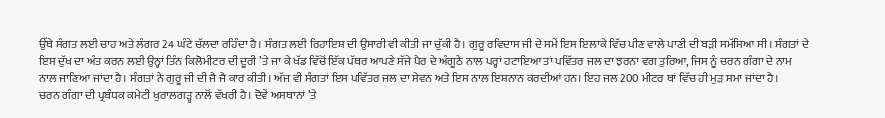ਉੱਥੇ ਸੰਗਤ ਲਈ ਚਾਹ ਅਤੇ ਲੰਗਰ 24 ਘੰਟੇ ਚੱਲਦਾ ਰਹਿੰਦਾ ਹੈ। ਸੰਗਤ ਲਈ ਰਿਹਾਇਸ਼ ਦੀ ਉਸਾਰੀ ਵੀ ਕੀਤੀ ਜਾ ਚੁੱਕੀ ਹੈ। ਗੁਰੂ ਰਵਿਦਾਸ ਜੀ ਦੇ ਸਮੇਂ ਇਸ ਇਲਾਕੇ ਵਿੱਚ ਪੀਣ ਵਾਲੇ ਪਾਣੀ ਦੀ ਬੜੀ ਸਮੱਸਿਆ ਸੀ। ਸੰਗਤਾਂ ਦੇ ਇਸ ਦੁੱਖ ਦਾ ਅੰਤ ਕਰਨ ਲਈ ਉਨ੍ਹਾਂ ਤਿੰਨ ਕਿਲੋਮੀਟਰ ਦੀ ਦੂਰੀ ’ਤੇ ਜਾ ਕੇ ਖੱਡ ਵਿੱਚੋਂ ਇੱਕ ਪੱਥਰ ਆਪਣੇ ਸੱਜੇ ਪੈਰ ਦੇ ਅੰਗੂਠੇ ਨਾਲ ਪਰ੍ਹਾਂ ਹਟਾਇਆ ਤਾਂ ਪਵਿੱਤਰ ਜਲ ਦਾ ਝਰਨਾ ਵਗ ਤੁਰਿਆ, ਜਿਸ ਨੂੰ ਚਰਨ ਗੰਗਾ ਦੇ ਨਾਮ ਨਾਲ ਜਾਣਿਆ ਜਾਂਦਾ ਹੈ। ਸੰਗਤਾਂ ਨੇ ਗੁਰੂ ਜੀ ਦੀ ਜੈ ਜੈ ਕਾਰ ਕੀਤੀ। ਅੱਜ ਵੀ ਸੰਗਤਾਂ ਇਸ ਪਵਿੱਤਰ ਜਲ ਦਾ ਸੇਵਨ ਅਤੇ ਇਸ ਨਾਲ ਇਸ਼ਨਾਨ ਕਰਦੀਆਂ ਹਨ। ਇਹ ਜਲ 200 ਮੀਟਰ ਥਾਂ ਵਿੱਚ ਹੀ ਮੁੜ ਸਮਾ ਜਾਂਦਾ ਹੈ।
ਚਰਨ ਗੰਗਾ ਦੀ ਪ੍ਰਬੰਧਕ ਕਮੇਟੀ ਖੁਰਾਲਗੜ੍ਹ ਨਾਲੋਂ ਵੱਖਰੀ ਹੈ। ਦੋਵੇਂ ਅਸਥਾਨਾਂ ’ਤੇ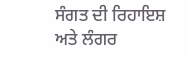ਸੰਗਤ ਦੀ ਰਿਹਾਇਸ਼ ਅਤੇ ਲੰਗਰ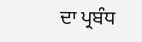ਦਾ ਪ੍ਰਬੰਧ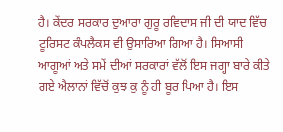ਹੈ। ਕੇਂਦਰ ਸਰਕਾਰ ਦੁਆਰਾ ਗੁਰੂ ਰਵਿਦਾਸ ਜੀ ਦੀ ਯਾਦ ਵਿੱਚ ਟੂਰਿਸਟ ਕੰਪਲੈਕਸ ਵੀ ਉਸਾਰਿਆ ਗਿਆ ਹੈ। ਸਿਆਸੀ ਆਗੂਆਂ ਅਤੇ ਸਮੇਂ ਦੀਆਂ ਸਰਕਾਰਾਂ ਵੱਲੋਂ ਇਸ ਜਗ੍ਹਾ ਬਾਰੇ ਕੀਤੇ ਗਏ ਐਲਾਨਾਂ ਵਿੱਚੋਂ ਕੁਝ ਕੁ ਨੂੰ ਹੀ ਬੂਰ ਪਿਆ ਹੈ। ਇਸ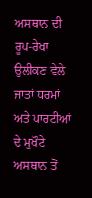ਅਸਥਾਨ ਦੀ ਰੂਪ-ਰੇਖਾ ਉਲੀਕਣ ਵੇਲੇ ਜਾਤਾਂ ਧਰਮਾਂ ਅਤੇ ਪਾਰਟੀਆਂ ਦੇ ਮੁਖੌਟੇ ਅਸਥਾਨ ਤੋਂ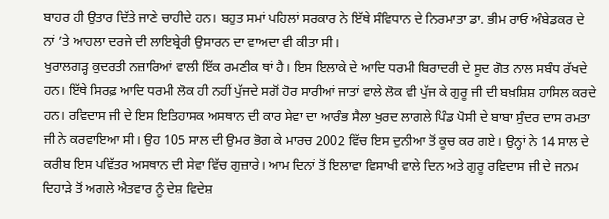ਬਾਹਰ ਹੀ ਉਤਾਰ ਦਿੱਤੇ ਜਾਣੇ ਚਾਹੀਦੇ ਹਨ। ਬਹੁਤ ਸਮਾਂ ਪਹਿਲਾਂ ਸਰਕਾਰ ਨੇ ਇੱਥੇ ਸੰਵਿਧਾਨ ਦੇ ਨਿਰਮਾਤਾ ਡਾ. ਭੀਮ ਰਾਓ ਅੰਬੇਡਕਰ ਦੇ ਨਾਂ ’ਤੇ ਆਹਲਾ ਦਰਜੇ ਦੀ ਲਾਇਬ੍ਰੇਰੀ ਉਸਾਰਨ ਦਾ ਵਾਅਦਾ ਵੀ ਕੀਤਾ ਸੀ।
ਖੁਰਾਲਗੜ੍ਹ ਕੁਦਰਤੀ ਨਜ਼ਾਰਿਆਂ ਵਾਲੀ ਇੱਕ ਰਮਣੀਕ ਥਾਂ ਹੈ। ਇਸ ਇਲਾਕੇ ਦੇ ਆਦਿ ਧਰਮੀ ਬਿਰਾਦਰੀ ਦੇ ਸੂਦ ਗੋਤ ਨਾਲ ਸਬੰਧ ਰੱਖਦੇ ਹਨ। ਇੱਥੇ ਸਿਰਫ਼ ਆਦਿ ਧਰਮੀ ਲੋਕ ਹੀ ਨਹੀਂ ਪੁੱਜਦੇ ਸਗੋਂ ਹੋਰ ਸਾਰੀਆਂ ਜਾਤਾਂ ਵਾਲੇ ਲੋਕ ਵੀ ਪੁੱਜ ਕੇ ਗੁਰੂ ਜੀ ਦੀ ਬਖ਼ਸ਼ਿਸ਼ ਹਾਸਿਲ ਕਰਦੇ ਹਨ। ਰਵਿਦਾਸ ਜੀ ਦੇ ਇਸ ਇਤਿਹਾਸਕ ਅਸਥਾਨ ਦੀ ਕਾਰ ਸੇਵਾ ਦਾ ਆਰੰਭ ਸੈਲਾ ਖੁਰਦ ਲਾਗਲੇ ਪਿੰਡ ਪੋਸੀ ਦੇ ਬਾਬਾ ਸੁੰਦਰ ਦਾਸ ਰਮਤਾ ਜੀ ਨੇ ਕਰਵਾਇਆ ਸੀ। ਉਹ 105 ਸਾਲ ਦੀ ਉਮਰ ਭੋਗ ਕੇ ਮਾਰਚ 2002 ਵਿੱਚ ਇਸ ਦੁਨੀਆ ਤੋਂ ਕੂਚ ਕਰ ਗਏ। ਉਨ੍ਹਾਂ ਨੇ 14 ਸਾਲ ਦੇ ਕਰੀਬ ਇਸ ਪਵਿੱਤਰ ਅਸਥਾਨ ਦੀ ਸੇਵਾ ਵਿੱਚ ਗੁਜ਼ਾਰੇ। ਆਮ ਦਿਨਾਂ ਤੋਂ ਇਲਾਵਾ ਵਿਸਾਖੀ ਵਾਲੇ ਦਿਨ ਅਤੇ ਗੁਰੂ ਰਵਿਦਾਸ ਜੀ ਦੇ ਜਨਮ ਦਿਹਾੜੇ ਤੋਂ ਅਗਲੇ ਐਤਵਾਰ ਨੂੰ ਦੇਸ਼ ਵਿਦੇਸ਼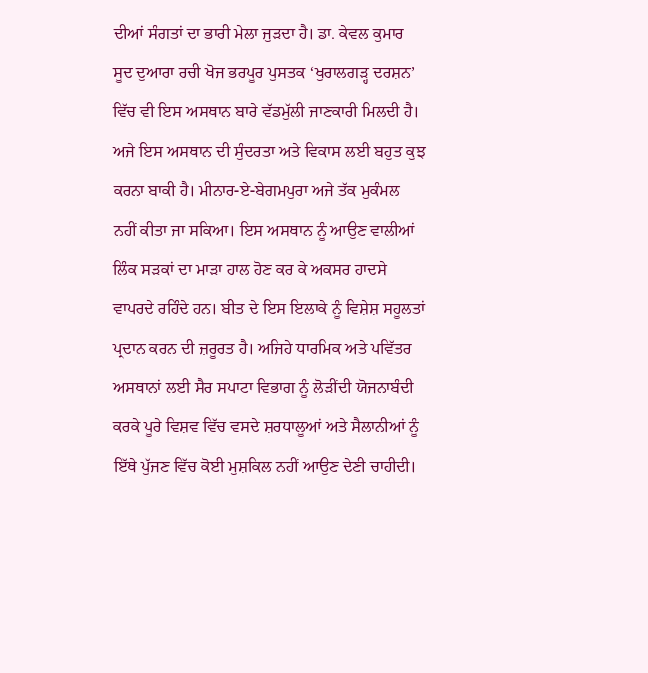ਦੀਆਂ ਸੰਗਤਾਂ ਦਾ ਭਾਰੀ ਮੇਲਾ ਜੁੜਦਾ ਹੈ। ਡਾ. ਕੇਵਲ ਕੁਮਾਰ ਸੂਦ ਦੁਆਰਾ ਰਚੀ ਖੋਜ ਭਰਪੂਰ ਪੁਸਤਕ ‘ਖੁਰਾਲਗੜ੍ਹ ਦਰਸ਼ਨ’ ਵਿੱਚ ਵੀ ਇਸ ਅਸਥਾਨ ਬਾਰੇ ਵੱਡਮੁੱਲੀ ਜਾਣਕਾਰੀ ਮਿਲਦੀ ਹੈ। ਅਜੇ ਇਸ ਅਸਥਾਨ ਦੀ ਸੁੰਦਰਤਾ ਅਤੇ ਵਿਕਾਸ ਲਈ ਬਹੁਤ ਕੁਝ ਕਰਨਾ ਬਾਕੀ ਹੈ। ਮੀਨਾਰ-ਏ-ਬੇਗਮਪੁਰਾ ਅਜੇ ਤੱਕ ਮੁਕੰਮਲ ਨਹੀਂ ਕੀਤਾ ਜਾ ਸਕਿਆ। ਇਸ ਅਸਥਾਨ ਨੂੰ ਆਉਣ ਵਾਲੀਆਂ ਲਿੰਕ ਸੜਕਾਂ ਦਾ ਮਾੜਾ ਹਾਲ ਹੋਣ ਕਰ ਕੇ ਅਕਸਰ ਹਾਦਸੇ ਵਾਪਰਦੇ ਰਹਿੰਦੇ ਹਨ। ਬੀਤ ਦੇ ਇਸ ਇਲਾਕੇ ਨੂੰ ਵਿਸ਼ੇਸ਼ ਸਹੂਲਤਾਂ ਪ੍ਰਦਾਨ ਕਰਨ ਦੀ ਜ਼ਰੂਰਤ ਹੈ। ਅਜਿਹੇ ਧਾਰਮਿਕ ਅਤੇ ਪਵਿੱਤਰ ਅਸਥਾਨਾਂ ਲਈ ਸੈਰ ਸਪਾਟਾ ਵਿਭਾਗ ਨੂੰ ਲੋੜੀਂਦੀ ਯੋਜਨਾਬੰਦੀ ਕਰਕੇ ਪੂਰੇ ਵਿਸ਼ਵ ਵਿੱਚ ਵਸਦੇ ਸ਼ਰਧਾਲੂਆਂ ਅਤੇ ਸੈਲਾਨੀਆਂ ਨੂੰ ਇੱਥੇ ਪੁੱਜਣ ਵਿੱਚ ਕੋਈ ਮੁਸ਼ਕਿਲ ਨਹੀਂ ਆਉਣ ਦੇਣੀ ਚਾਹੀਦੀ।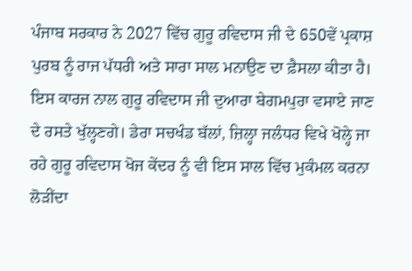ਪੰਜਾਬ ਸਰਕਾਰ ਨੇ 2027 ਵਿੱਚ ਗੁਰੂ ਰਵਿਦਾਸ ਜੀ ਦੇ 650ਵੇਂ ਪ੍ਰਕਾਸ਼ ਪੁਰਬ ਨੂੰ ਰਾਜ ਪੱਧਰੀ ਅਤੇ ਸਾਰਾ ਸਾਲ ਮਨਾਉਣ ਦਾ ਫ਼ੈਸਲਾ ਕੀਤਾ ਹੈ। ਇਸ ਕਾਰਜ ਨਾਲ ਗੁਰੂ ਰਵਿਦਾਸ ਜੀ ਦੁਆਰਾ ਬੇਗਮਪੁਰਾ ਵਸਾਏ ਜਾਣ ਦੇ ਰਸਤੇ ਖੁੱਲ੍ਹਣਗੇ। ਡੇਰਾ ਸਚਖੰਡ ਬੱਲਾਂ, ਜ਼ਿਲ੍ਹਾ ਜਲੰਧਰ ਵਿਖੇ ਖੋਲ੍ਹੇ ਜਾ ਰਹੇ ਗੁਰੂ ਰਵਿਦਾਸ ਖੋਜ ਕੇਂਦਰ ਨੂੰ ਵੀ ਇਸ ਸਾਲ ਵਿੱਚ ਮੁਕੰਮਲ ਕਰਨਾ ਲੋੜੀਂਦਾ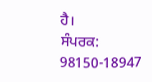ਹੈ।
ਸੰਪਰਕ: 98150-18947